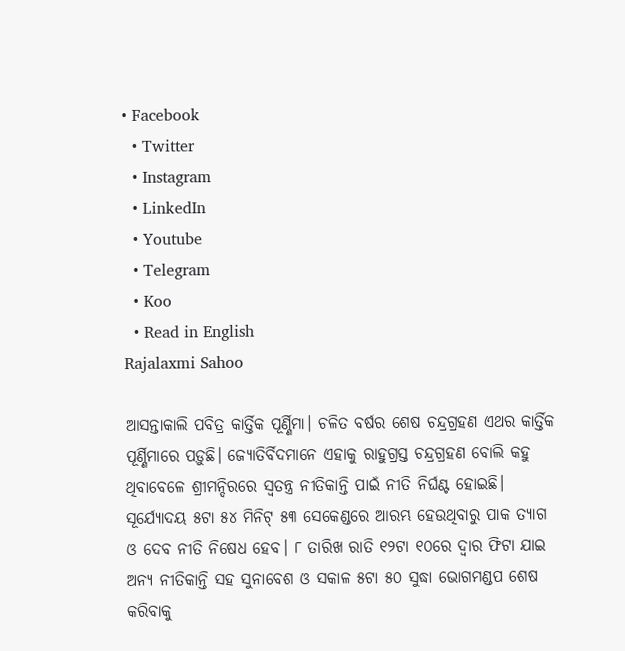• Facebook
  • Twitter
  • Instagram
  • LinkedIn
  • Youtube
  • Telegram
  • Koo
  • Read in English
Rajalaxmi Sahoo

ଆସନ୍ତାକାଲି ପବିତ୍ର କାର୍ତ୍ତିକ ପୂର୍ଣ୍ଣିମା। ଚଳିତ ବର୍ଷର ଶେଷ ଚନ୍ଦ୍ରଗ୍ରହଣ ଏଥର କାର୍ତ୍ତିକ ପୂର୍ଣ୍ଣିମାରେ ପଡ଼ୁଛି। ଜ୍ୟୋତିର୍ବିଦମାନେ ଏହାକୁ ରାହୁଗ୍ରସ୍ତ ଚନ୍ଦ୍ରଗ୍ରହଣ ବୋଲି କହୁ ଥିବାବେଳେ ଶ୍ରୀମନ୍ଦିରରେ ସ୍ୱତନ୍ତ୍ର ନୀତିକାନ୍ତି ପାଇଁ ନୀତି ନିର୍ଘଣ୍ଟ ହୋଇଛି। ସୂର୍ଯ୍ୟୋଦୟ ୫ଟା ୫୪ ମିନିଟ୍ ୫୩ ସେକେଣ୍ଡରେ ଆରମ୍ଭ ହେଉଥିବାରୁ ପାକ ତ୍ୟାଗ ଓ ଦେବ ନୀତି ନିଷେଧ ହେବ। ୮ ତାରିଖ ରାତି ୧୨ଟା ୧୦ରେ ଦ୍ୱାର ଫିଟା ଯାଇ ଅନ୍ୟ ନୀତିକାନ୍ତି ସହ ସୁନାବେଶ ଓ ସକାଳ ୫ଟା ୫୦ ସୁଦ୍ଧା ଭୋଗମଣ୍ଡପ ଶେଷ କରିବାକୁ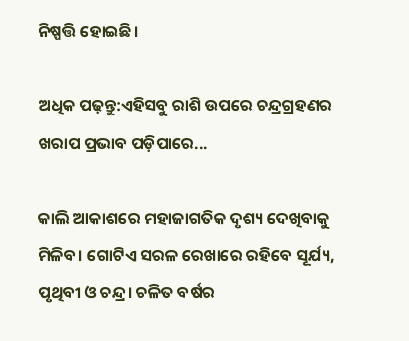ନିଷ୍ପତ୍ତି ହୋଇଛି।

ଅଧିକ ପଢ଼ନ୍ତୁ:ଏହିସବୁ ରାଶି ଉପରେ ଚନ୍ଦ୍ରଗ୍ରହଣର ଖରାପ ପ୍ରଭାବ ପଡ଼ିପାରେ...

କାଲି ଆକାଶରେ ମହାଜାଗତିକ ଦୃଶ୍ୟ ଦେଖିବାକୁ ମିଳିବ। ଗୋଟିଏ ସରଳ ରେଖାରେ ରହିବେ ସୂର୍ଯ୍ୟ, ପୃଥିବୀ ଓ ଚନ୍ଦ୍ର। ଚଳିତ ବର୍ଷର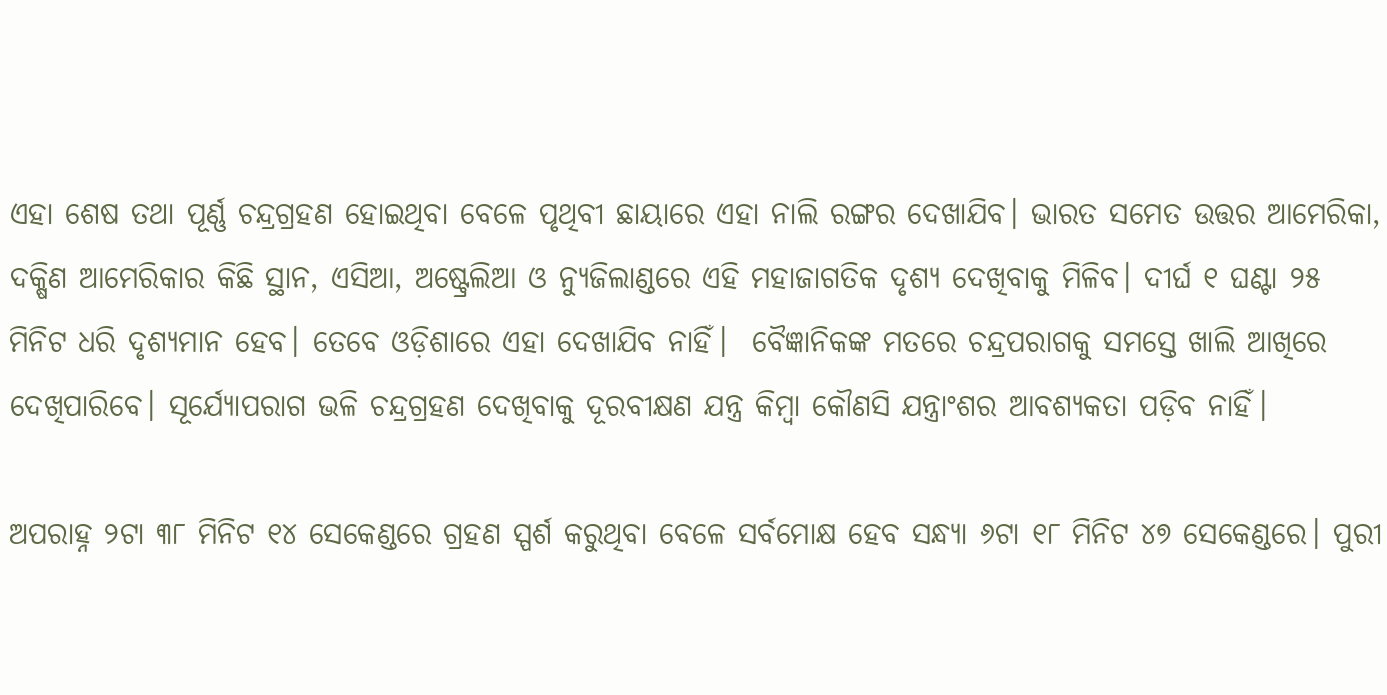ଏହା ଶେଷ ତଥା ପୂର୍ଣ୍ଣ ଚନ୍ଦ୍ରଗ୍ରହଣ ହୋଇଥିବା ବେଳେ ପୃଥିବୀ ଛାୟାରେ ଏହା ନାଲି ରଙ୍ଗର ଦେଖାଯିବ। ଭାରତ ସମେତ ଉତ୍ତର ଆମେରିକା, ଦକ୍ଷିଣ ଆମେରିକାର କିଛି ସ୍ଥାନ, ଏସିଆ, ଅଷ୍ଟ୍ରେଲିଆ ଓ ନ୍ୟୁଜିଲାଣ୍ଡରେ ଏହି ମହାଜାଗତିକ ଦୃଶ୍ୟ ଦେଖିବାକୁ ମିଳିବ। ଦୀର୍ଘ ୧ ଘଣ୍ଟା ୨୫ ମିନିଟ ଧରି ଦୃଶ୍ୟମାନ ହେବ। ତେବେ ଓଡ଼ିଶାରେ ଏହା ଦେଖାଯିବ ନାହିଁ।  ବୈଜ୍ଞାନିକଙ୍କ ମତରେ ଚନ୍ଦ୍ରପରାଗକୁ ସମସ୍ତେ ଖାଲି ଆଖିରେ ଦେଖିପାରିବେ। ସୂର୍ଯ୍ୟୋପରାଗ ଭଳି ଚନ୍ଦ୍ରଗ୍ରହଣ ଦେଖିବାକୁ ଦୂରବୀକ୍ଷଣ ଯନ୍ତ୍ର କିମ୍ବା କୌଣସି ଯନ୍ତ୍ରାଂଶର ଆବଶ୍ୟକତା ପଡ଼ିବ ନାହିଁ।

ଅପରାହ୍ନ ୨ଟା ୩୮ ମିନିଟ ୧୪ ସେକେଣ୍ଡରେ ଗ୍ରହଣ ସ୍ପର୍ଶ କରୁଥିବା ବେଳେ ସର୍ବମୋକ୍ଷ ହେବ ସନ୍ଧ୍ୟା ୬ଟା ୧୮ ମିନିଟ ୪୭ ସେକେଣ୍ଡରେ। ପୁରୀ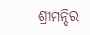ଶ୍ରୀମନ୍ଦିର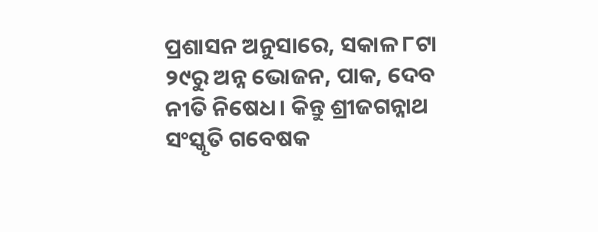ପ୍ରଶାସନ ଅନୁସାରେ, ସକାଳ ୮ଟା ୨୯ରୁ ଅନ୍ନ ଭୋଜନ, ପାକ, ଦେବ ନୀତି ନିଷେଧ। କିନ୍ତୁ ଶ୍ରୀଜଗନ୍ନାଥ ସଂସ୍କୃତି ଗବେଷକ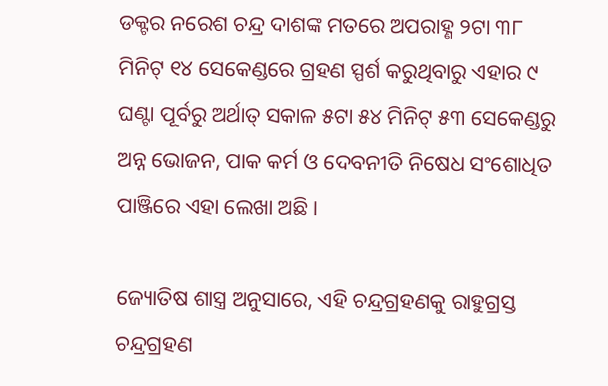ଡକ୍ଟର ନରେଶ ଚନ୍ଦ୍ର ଦାଶଙ୍କ ମତରେ ଅପରାହ୍ଣ ୨ଟା ୩୮ ମିନିଟ୍ ୧୪ ସେକେଣ୍ଡରେ ଗ୍ରହଣ ସ୍ପର୍ଶ କରୁଥିବାରୁ ଏହାର ୯ ଘଣ୍ଟା ପୂର୍ବରୁ ଅର୍ଥାତ୍‌ ସକାଳ ୫ଟା ୫୪ ମିନିଟ୍ ୫୩ ସେକେଣ୍ଡରୁ ଅନ୍ନ ଭୋଜନ, ପାକ କର୍ମ ଓ ଦେବନୀତି ନିଷେଧ ସଂଶୋଧିତ ପାଞ୍ଜିରେ ଏହା ଲେଖା ଅଛି।

ଜ୍ୟୋତିଷ ଶାସ୍ତ୍ର ଅନୁସାରେ, ଏହି ଚନ୍ଦ୍ରଗ୍ରହଣକୁ ରାହୁଗ୍ରସ୍ତ ଚନ୍ଦ୍ରଗ୍ରହଣ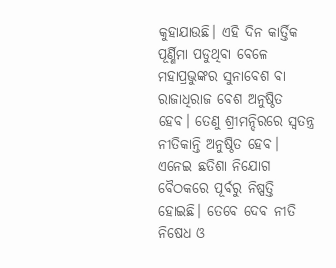କୁହାଯାଉଛି। ଏହି ଦିନ କାର୍ତ୍ତିକ ପୂର୍ଣ୍ଣିମା ପଡୁଥିବା ବେଳେ ମହାପ୍ରଭୁଙ୍କର ସୁନାବେଶ ବା ରାଜାଧିରାଜ ବେଶ ଅନୁଷ୍ଠିତ ହେବ। ତେଣୁ ଶ୍ରୀମନ୍ଦିରରେ ସ୍ୱତନ୍ତ୍ର ନୀତିକାନ୍ତି ଅନୁଷ୍ଠିତ ହେବ। ଏନେଇ ଛତିଶା ନିଯୋଗ ବୈଠକରେ ପୂର୍ବରୁ ନିଷ୍ପତ୍ତି ହୋଇଛି। ତେବେ ଦେବ ନୀତି ନିଷେଧ ଓ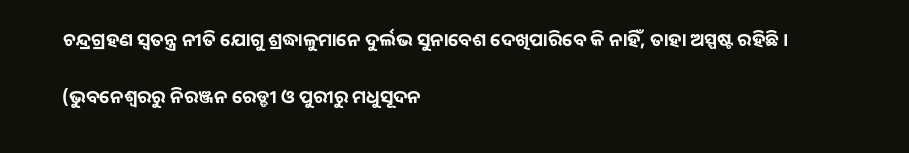ଚନ୍ଦ୍ରଗ୍ରହଣ ସ୍ୱତନ୍ତ୍ର ନୀତି ଯୋଗୁ ଶ୍ରଦ୍ଧାଳୁମାନେ ଦୁର୍ଲଭ ସୁନାବେଶ ଦେଖିପାରିବେ କି ନାହିଁ, ତାହା ଅସ୍ପଷ୍ଟ ରହିଛି।

(ଭୁବନେଶ୍ୱରରୁ ନିରଞ୍ଜନ ରେଡ୍ଡୀ ଓ ପୁରୀରୁ ମଧୁସୂଦନ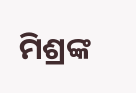ମିଶ୍ରଙ୍କ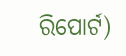ରିପୋର୍ଟ)